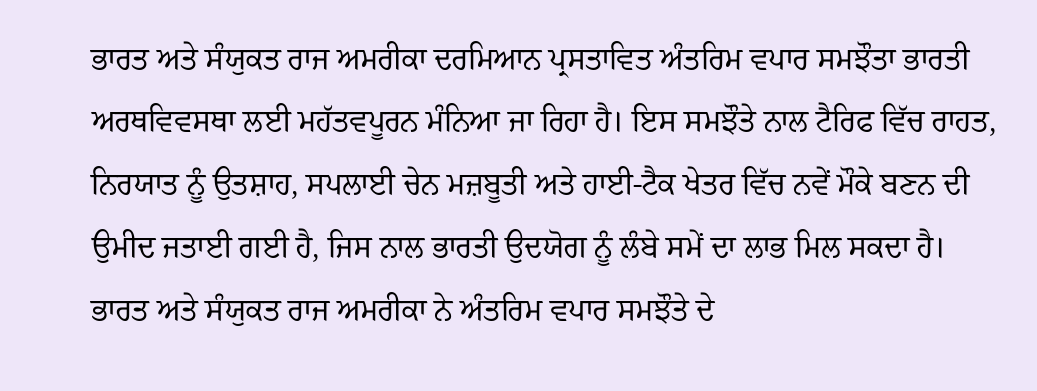ਭਾਰਤ ਅਤੇ ਸੰਯੁਕਤ ਰਾਜ ਅਮਰੀਕਾ ਦਰਮਿਆਨ ਪ੍ਰਸਤਾਵਿਤ ਅੰਤਰਿਮ ਵਪਾਰ ਸਮਝੌਤਾ ਭਾਰਤੀ ਅਰਥਵਿਵਸਥਾ ਲਈ ਮਹੱਤਵਪੂਰਨ ਮੰਨਿਆ ਜਾ ਰਿਹਾ ਹੈ। ਇਸ ਸਮਝੌਤੇ ਨਾਲ ਟੈਰਿਫ ਵਿੱਚ ਰਾਹਤ, ਨਿਰਯਾਤ ਨੂੰ ਉਤਸ਼ਾਹ, ਸਪਲਾਈ ਚੇਨ ਮਜ਼ਬੂਤੀ ਅਤੇ ਹਾਈ-ਟੈਕ ਖੇਤਰ ਵਿੱਚ ਨਵੇਂ ਮੌਕੇ ਬਣਨ ਦੀ ਉਮੀਦ ਜਤਾਈ ਗਈ ਹੈ, ਜਿਸ ਨਾਲ ਭਾਰਤੀ ਉਦਯੋਗ ਨੂੰ ਲੰਬੇ ਸਮੇਂ ਦਾ ਲਾਭ ਮਿਲ ਸਕਦਾ ਹੈ।
ਭਾਰਤ ਅਤੇ ਸੰਯੁਕਤ ਰਾਜ ਅਮਰੀਕਾ ਨੇ ਅੰਤਰਿਮ ਵਪਾਰ ਸਮਝੌਤੇ ਦੇ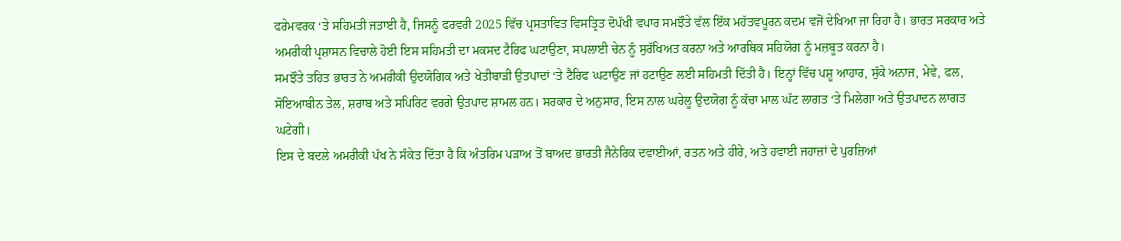ਫਰੇਮਵਰਕ ‘ਤੇ ਸਹਿਮਤੀ ਜਤਾਈ ਹੈ, ਜਿਸਨੂੰ ਫਰਵਰੀ 2025 ਵਿੱਚ ਪ੍ਰਸਤਾਵਿਤ ਵਿਸਤ੍ਰਿਤ ਦੋਪੱਖੀ ਵਪਾਰ ਸਮਝੌਤੇ ਵੱਲ ਇੱਕ ਮਹੱਤਵਪੂਰਨ ਕਦਮ ਵਜੋਂ ਦੇਖਿਆ ਜਾ ਰਿਹਾ ਹੈ। ਭਾਰਤ ਸਰਕਾਰ ਅਤੇ ਅਮਰੀਕੀ ਪ੍ਰਸ਼ਾਸਨ ਵਿਚਾਲੇ ਹੋਈ ਇਸ ਸਹਿਮਤੀ ਦਾ ਮਕਸਦ ਟੈਰਿਫ ਘਟਾਉਣਾ, ਸਪਲਾਈ ਚੇਨ ਨੂੰ ਸੁਰੱਖਿਅਤ ਕਰਨਾ ਅਤੇ ਆਰਥਿਕ ਸਹਿਯੋਗ ਨੂੰ ਮਜ਼ਬੂਤ ਕਰਨਾ ਹੈ।
ਸਮਝੌਤੇ ਤਹਿਤ ਭਾਰਤ ਨੇ ਅਮਰੀਕੀ ਉਦਯੋਗਿਕ ਅਤੇ ਖੇਤੀਬਾੜੀ ਉਤਪਾਦਾਂ ‘ਤੇ ਟੈਰਿਫ ਘਟਾਉਣ ਜਾਂ ਹਟਾਉਣ ਲਈ ਸਹਿਮਤੀ ਦਿੱਤੀ ਹੈ। ਇਨ੍ਹਾਂ ਵਿੱਚ ਪਸ਼ੂ ਆਹਾਰ, ਸੁੱਕੇ ਅਨਾਜ, ਮੇਵੇ, ਫਲ, ਸੋਇਆਬੀਨ ਤੇਲ, ਸ਼ਰਾਬ ਅਤੇ ਸਪਿਰਿਟ ਵਰਗੇ ਉਤਪਾਦ ਸ਼ਾਮਲ ਹਨ। ਸਰਕਾਰ ਦੇ ਅਨੁਸਾਰ, ਇਸ ਨਾਲ ਘਰੇਲੂ ਉਦਯੋਗ ਨੂੰ ਕੱਚਾ ਮਾਲ ਘੱਟ ਲਾਗਤ ‘ਤੇ ਮਿਲੇਗਾ ਅਤੇ ਉਤਪਾਦਨ ਲਾਗਤ ਘਟੇਗੀ।
ਇਸ ਦੇ ਬਦਲੇ ਅਮਰੀਕੀ ਪੱਖ ਨੇ ਸੰਕੇਤ ਦਿੱਤਾ ਹੈ ਕਿ ਅੰਤਰਿਮ ਪੜਾਅ ਤੋਂ ਬਾਅਦ ਭਾਰਤੀ ਜੈਨੇਰਿਕ ਦਵਾਈਆਂ, ਰਤਨ ਅਤੇ ਹੀਰੇ, ਅਤੇ ਹਵਾਈ ਜਹਾਜ਼ਾਂ ਦੇ ਪੁਰਜ਼ਿਆਂ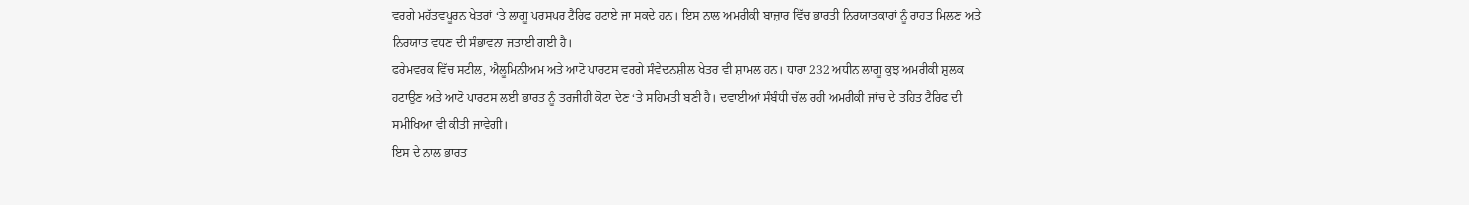ਵਰਗੇ ਮਹੱਤਵਪੂਰਨ ਖੇਤਰਾਂ ‘ਤੇ ਲਾਗੂ ਪਰਸਪਰ ਟੈਰਿਫ ਹਟਾਏ ਜਾ ਸਕਦੇ ਹਨ। ਇਸ ਨਾਲ ਅਮਰੀਕੀ ਬਾਜ਼ਾਰ ਵਿੱਚ ਭਾਰਤੀ ਨਿਰਯਾਤਕਾਰਾਂ ਨੂੰ ਰਾਹਤ ਮਿਲਣ ਅਤੇ ਨਿਰਯਾਤ ਵਧਣ ਦੀ ਸੰਭਾਵਨਾ ਜਤਾਈ ਗਈ ਹੈ।
ਫਰੇਮਵਰਕ ਵਿੱਚ ਸਟੀਲ, ਐਲੂਮਿਨੀਅਮ ਅਤੇ ਆਟੋ ਪਾਰਟਸ ਵਰਗੇ ਸੰਵੇਦਨਸ਼ੀਲ ਖੇਤਰ ਵੀ ਸ਼ਾਮਲ ਹਨ। ਧਾਰਾ 232 ਅਧੀਨ ਲਾਗੂ ਕੁਝ ਅਮਰੀਕੀ ਸ਼ੁਲਕ ਹਟਾਉਣ ਅਤੇ ਆਟੋ ਪਾਰਟਸ ਲਈ ਭਾਰਤ ਨੂੰ ਤਰਜੀਹੀ ਕੋਟਾ ਦੇਣ ‘ਤੇ ਸਹਿਮਤੀ ਬਣੀ ਹੈ। ਦਵਾਈਆਂ ਸੰਬੰਧੀ ਚੱਲ ਰਹੀ ਅਮਰੀਕੀ ਜਾਂਚ ਦੇ ਤਹਿਤ ਟੈਰਿਫ ਦੀ ਸਮੀਖਿਆ ਵੀ ਕੀਤੀ ਜਾਵੇਗੀ।
ਇਸ ਦੇ ਨਾਲ ਭਾਰਤ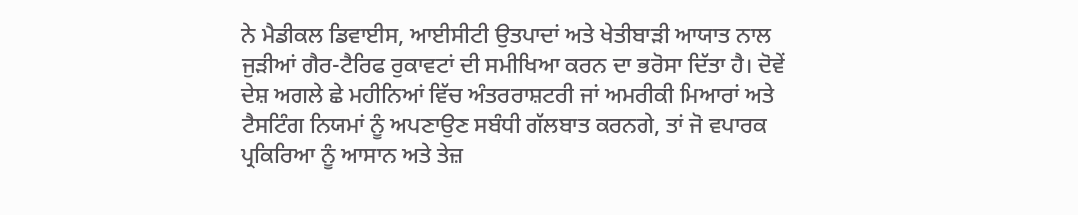ਨੇ ਮੈਡੀਕਲ ਡਿਵਾਈਸ, ਆਈਸੀਟੀ ਉਤਪਾਦਾਂ ਅਤੇ ਖੇਤੀਬਾੜੀ ਆਯਾਤ ਨਾਲ ਜੁੜੀਆਂ ਗੈਰ-ਟੈਰਿਫ ਰੁਕਾਵਟਾਂ ਦੀ ਸਮੀਖਿਆ ਕਰਨ ਦਾ ਭਰੋਸਾ ਦਿੱਤਾ ਹੈ। ਦੋਵੇਂ ਦੇਸ਼ ਅਗਲੇ ਛੇ ਮਹੀਨਿਆਂ ਵਿੱਚ ਅੰਤਰਰਾਸ਼ਟਰੀ ਜਾਂ ਅਮਰੀਕੀ ਮਿਆਰਾਂ ਅਤੇ ਟੈਸਟਿੰਗ ਨਿਯਮਾਂ ਨੂੰ ਅਪਣਾਉਣ ਸਬੰਧੀ ਗੱਲਬਾਤ ਕਰਨਗੇ, ਤਾਂ ਜੋ ਵਪਾਰਕ ਪ੍ਰਕਿਰਿਆ ਨੂੰ ਆਸਾਨ ਅਤੇ ਤੇਜ਼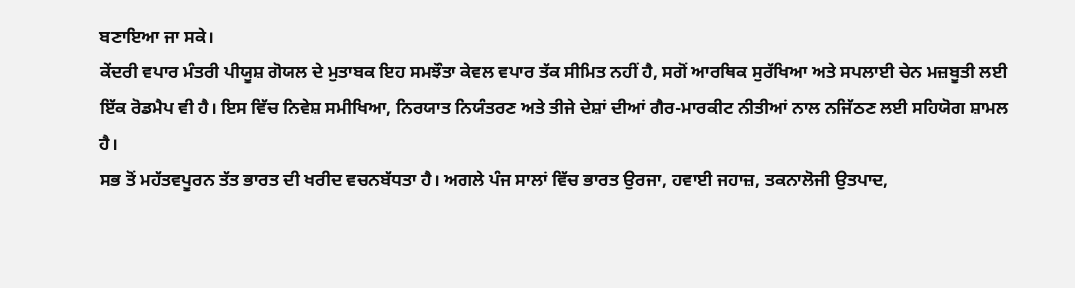ਬਣਾਇਆ ਜਾ ਸਕੇ।
ਕੇਂਦਰੀ ਵਪਾਰ ਮੰਤਰੀ ਪੀਯੂਸ਼ ਗੋਯਲ ਦੇ ਮੁਤਾਬਕ ਇਹ ਸਮਝੌਤਾ ਕੇਵਲ ਵਪਾਰ ਤੱਕ ਸੀਮਿਤ ਨਹੀਂ ਹੈ, ਸਗੋਂ ਆਰਥਿਕ ਸੁਰੱਖਿਆ ਅਤੇ ਸਪਲਾਈ ਚੇਨ ਮਜ਼ਬੂਤੀ ਲਈ ਇੱਕ ਰੋਡਮੈਪ ਵੀ ਹੈ। ਇਸ ਵਿੱਚ ਨਿਵੇਸ਼ ਸਮੀਖਿਆ, ਨਿਰਯਾਤ ਨਿਯੰਤਰਣ ਅਤੇ ਤੀਜੇ ਦੇਸ਼ਾਂ ਦੀਆਂ ਗੈਰ-ਮਾਰਕੀਟ ਨੀਤੀਆਂ ਨਾਲ ਨਜਿੱਠਣ ਲਈ ਸਹਿਯੋਗ ਸ਼ਾਮਲ ਹੈ।
ਸਭ ਤੋਂ ਮਹੱਤਵਪੂਰਨ ਤੱਤ ਭਾਰਤ ਦੀ ਖਰੀਦ ਵਚਨਬੱਧਤਾ ਹੈ। ਅਗਲੇ ਪੰਜ ਸਾਲਾਂ ਵਿੱਚ ਭਾਰਤ ਉਰਜਾ, ਹਵਾਈ ਜਹਾਜ਼, ਤਕਨਾਲੋਜੀ ਉਤਪਾਦ,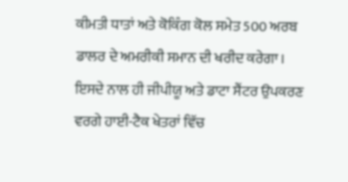ਕੀਮਤੀ ਧਾਤਾਂ ਅਤੇ ਕੋਕਿੰਗ ਕੋਲ ਸਮੇਤ 500 ਅਰਬ ਡਾਲਰ ਦੇ ਅਮਰੀਕੀ ਸਮਾਨ ਦੀ ਖਰੀਦ ਕਰੇਗਾ। ਇਸਦੇ ਨਾਲ ਹੀ ਜੀਪੀਯੂ ਅਤੇ ਡਾਟਾ ਸੈਂਟਰ ਉਪਕਰਣ ਵਰਗੇ ਹਾਈ-ਟੈਕ ਖੇਤਰਾਂ ਵਿੱਚ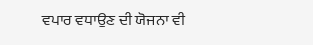ਵਪਾਰ ਵਧਾਉਣ ਦੀ ਯੋਜਨਾ ਵੀ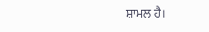ਸ਼ਾਮਲ ਹੈ।